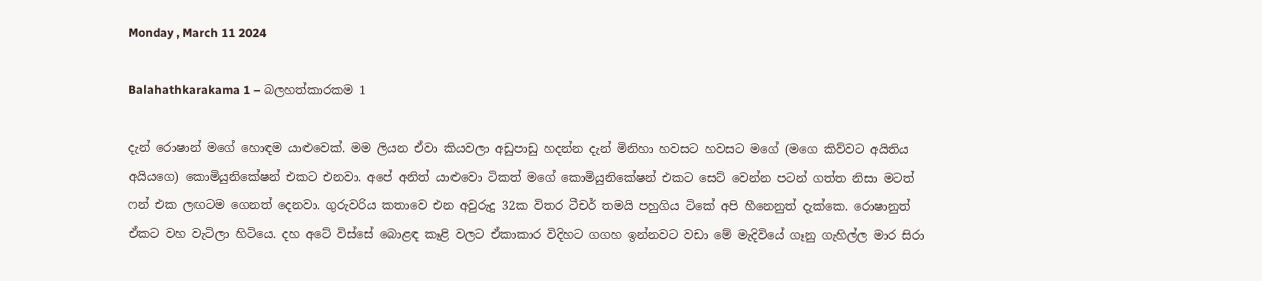Monday , March 11 2024

Balahathkarakama 1 – බලහත්කාරකම 1

දැන් රොෂාන් මගේ හොඳම යාළුවෙක්. මම ලියන ඒවා කියවලා අඩුපාඩු හදන්න දැන් මිනිහා හවසට හවසට මගේ (මගෙ කිව්වට අයිතිය අයියගෙ) කොමියුනිකේෂන් එකට එනවා. අපේ අනිත් යාළුවො ටිකත් මගේ කොමියුනිකේෂන් එකට සෙට් වෙන්න පටන් ගත්ත නිසා මටත් ෆන් එක ලඟටම ගෙනත් දෙනවා. ගුරුවරිය කතාවෙ එන අවුරුදු 32ක විතර ටීචර් තමයි පහුගිය ටිකේ අපි හීනෙනුත් දැක්කෙ. රොෂානුත් ඒකට වහ වැටිලා හිටියෙ. දහ අටේ විස්සේ බොළඳ කෑළි වලට ඒකාකාර විදිහට ගගහ ඉන්නවට වඩා මේ මැදිවියේ ගෑනු ගැහිල්ල මාර සිරා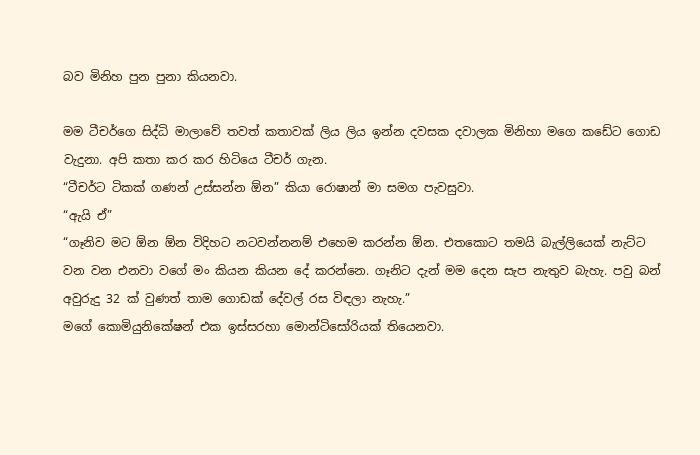බව මිනිහ පුන පුනා කියනවා.

මම ටීචර්ගෙ සිද්ධි මාලාවේ තවත් කතාවක් ලිය ලිය ඉන්න දවසක දවාලක මිනිහා ‍මගෙ කඩේට ගොඩ වැදුනා. අපි කතා කර කර හිටියෙ ටීචර් ගැන.
“ටීචර්ට ටිකක් ගණන් උස්සන්න ඕන” කියා රොෂාන් මා සමග පැවසුවා.
“ඇයි ඒ”
“ගෑනිව මට ඕන ඕන විදිහට නටවන්නනම් එහෙම කරන්න ඕන. එතකොට තමයි බැල්ලියෙක් නැට්ට වන වන එනවා වගේ මං කියන කියන දේ කරන්නෙ. ගෑනිට දැන් මම දෙන සැප නැතුව බැහැ. පවු බන් අවුරුදු 32 ක් වුණත් තාම ගොඩක් දේවල් රස විඳලා නැහැ.”
මගේ කොමියුනිකේෂන් එක ඉස්සරහා මොන්ටිසෝරියක් තියෙනවා.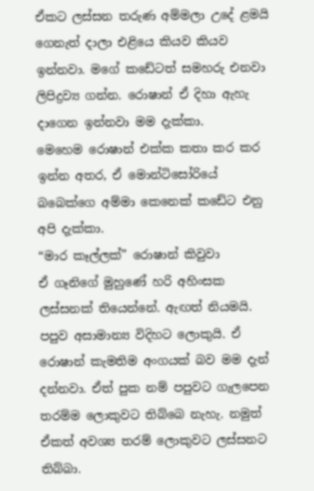ඒකට ලස්සන තරුණ අම්මලා උදේ ළමයි ගෙනැත් දාලා එළියෙ කියව කියව ඉන්නවා. මගේ කඩේටත් සමහරු එනවා ලිපිද්‍රව්‍ය ගන්න. රොෂාන් ඒ දිහා ඇහැ දාගෙන ඉන්නවා මම දැක්කා.
මෙහෙම රොෂාන් එක්ක කතා කර කර ඉන්න අතර, ඒ මොන්ටිසෝරියේ බබෙක්ගෙ අම්මා කෙනෙක් කඩේට එනු අපි දැක්කා.
“මාර කෑල්ලක්” රොෂාන් කිවුවා
ඒ ගෑනිගේ මුහුණේ හරි අහිංසක ලස්සනක් තියෙන්නේ. ඇඟත් නියමයි. පපුව අසාමාන්‍ය විදිහට ලොකුයි. ඒ රොෂාන් කැමතිම අංගයක් බව මම දැන් දන්නවා. ඒත් පුක නම් පපුවට ගැලපෙන තරම්ම ලොකුවට තිබ්බෙ නැහැ. නමුත් ඒකත් අවශ්‍ය තරම් ලොකුවට ලස්සනට තිබ්බා.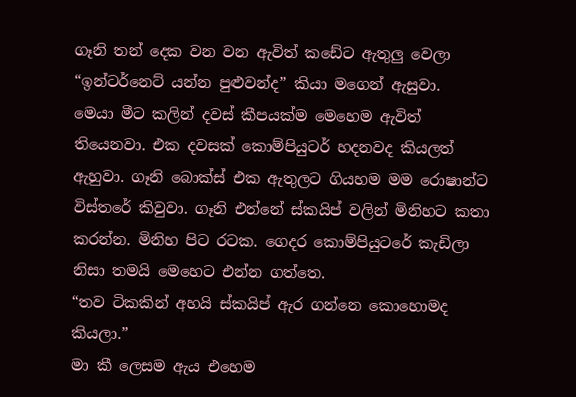ගෑනි තන් දෙක වන වන ඇවිත් කඩේට ඇතුලු වෙලා
“ඉන්ටර්නෙට් යන්න පුළුවන්ද” කියා මගෙන් ඇසුවා.
මෙයා මීට කලින් දවස් කීපයක්ම මෙහෙම ඇවිත් තියෙනවා. එක දවසක් කොම්පියුටර් හදනවද කියලත් ඇහුවා. ගෑනි බොක්ස් එක ඇතුලට ගියහම මම රොෂාන්ට විස්තරේ කිවුවා. ගෑනි එන්නේ ස්කයිප් වලින් මිනිහට කතා කරන්න. මිනිහ පිට රටක. ගෙදර කොම්පියුටරේ කැඩිලා නිසා තමයි මෙහෙට එන්න ගත්තෙ.
“තව ටිකකින් අහයි ස්කයිප් ඇර ගන්නෙ කොහොමද කියලා.”
මා කී ලෙසම ඇය එහෙම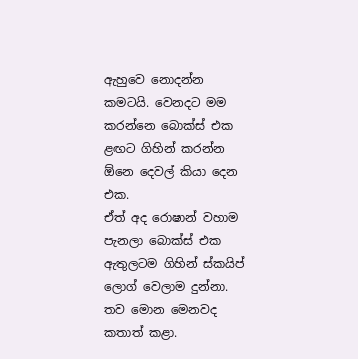ඇහුවෙ නොදන්න කමටයි. වෙනදට මම කරන්නෙ බොක්ස් එක ළඟට ගිහින් කරන්න ඕනෙ දෙවල් කියා දෙන එක.
ඒත් අද රොෂාන් වහාම පැනලා බොක්ස් එක ඇතුලටම ගිහින් ස්කයිප් ලොග් වෙලාම දුන්නා. තව මොන මෙනවද කතාත් කළා.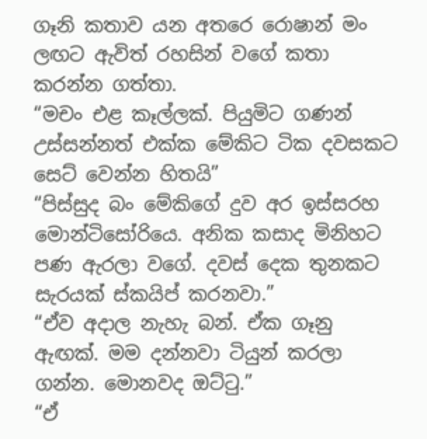ගෑනි කතාව යන අතරෙ රොෂාන් මං ලඟට ඇවිත් රහසින් වගේ කතා කරන්න ගත්තා.
“මචං එළ කෑල්ලක්. පියුමිට ගණන් උස්සන්නත් එක්ක මේකිට ටික දවසකට සෙට් වෙන්න හිතයි”
“පිස්සුද බං මේකිගේ දුව අර ඉස්සරහ මොන්ටිසෝරියෙ. අනික කසාද මිනිහට පණ ඇරලා වගේ. දවස් දෙක තුනකට සැරයක් ස්කයිප් කරනවා.”
“ඒව අදාල නැහැ බන්. ඒක ගෑනු ඇඟක්. මම දන්නවා ටියුන් කරලා ගන්න. මොනවද ඔට්ටු.”
“ඒ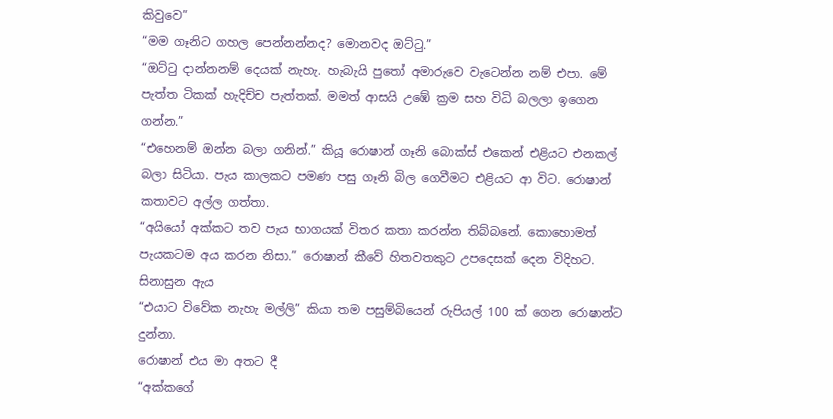කිවුවෙ”
“මම ගෑනිට ගහල පෙන්නන්නද? මොනවද ඔට්ටු.”
“ඔට්ටු දාන්නනම් දෙයක් නැහැ. හැබැයි පුතෝ අමාරුවෙ වැටෙන්න නම් එපා. මේ පැත්ත ටිකක් හැදිච්ච පැත්තක්. මමත් ආසයි උඹේ ක්‍රම සහ විධි බලලා ඉගෙන ගන්න.”
“එහෙනම් ඔන්න බලා ගනින්.” කියූ රොෂාන් ගෑනි බොක්ස් එකෙන් එළියට එනකල් බලා සිටියා. පැය කාලකට පමණ පසු ගෑනි බිල ගෙවීමට එළියට ආ විට. රොෂාන් කතාවට අල්ල ගත්තා.
“අයියෝ අක්කට තව පැය භාගයක් විතර කතා කරන්න තිබ්බනේ. කොහොමත් පැයකටම අය කරන නිසා.” රොෂාන් කීවේ හිතවතකුට උපදෙසක් දෙන විදිහට.
සිනාසුන ඇය
“එයාට විවේක නැහැ මල්ලි” කියා තම පසුම්බියෙන් රුපියල් 100 ක් ගෙන රොෂාන්ට දුන්නා.
රොෂාන් එය මා අතට දී
“අක්කගේ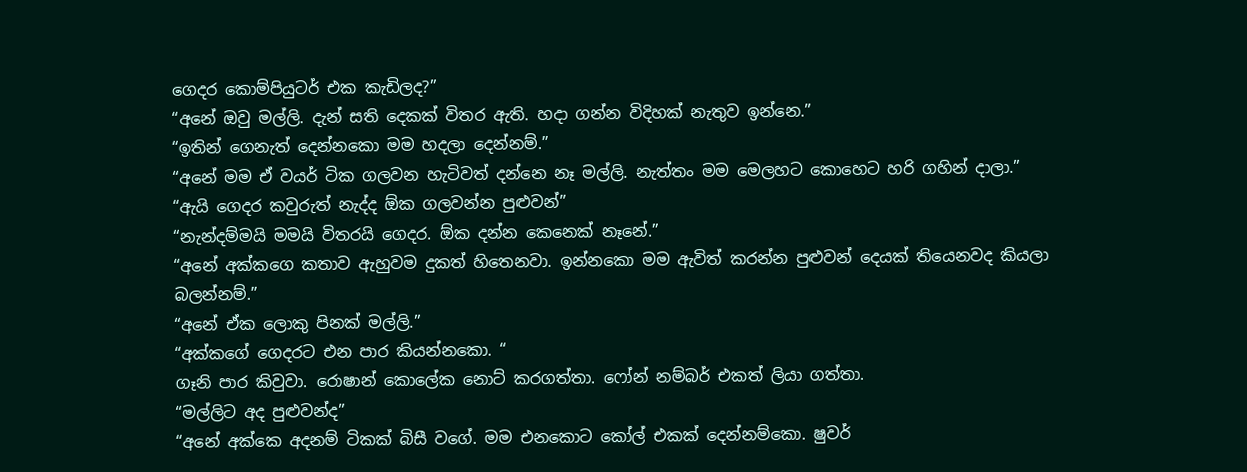ගෙදර කොම්පියුටර් එක කැඩිලද?”
“අනේ ඔවු මල්ලි. දැන් සති දෙකක් විතර ඇති. හදා ගන්න විදිහක් නැතුව ඉන්නෙ.”
“ඉතින් ගෙනැත් දෙන්නකො මම හදලා දෙන්නම්.”
“අනේ මම ඒ වයර් ටික ගලවන හැටිවත් දන්නෙ නෑ මල්ලි. නැත්තං මම මෙලහට කොහෙට හරි ගහින් දාලා.”
“ඇයි ගෙදර කවුරුත් නැද්ද ඕක ගලවන්න පුළුවන්”
“නැන්දම්මයි මමයි විතරයි ගෙදර. ඕක දන්න කෙනෙක් නෑනේ.”
“අනේ අක්කගෙ කතාව ඇහුවම දුකත් හිතෙනවා. ඉන්නකො මම ඇවිත් කරන්න පුළුවන් දෙයක් තියෙනවද කියලා බලන්නම්.”
“අනේ ඒක ලොකු පිනක් මල්ලි.”
“අක්කගේ ගෙදරට එන පාර කියන්නකො. “
ගෑනි පාර කිවුවා. රොෂාන් කොලේක නොට් කරගත්තා. ෆෝන් නම්බර් එකත් ලියා ගත්තා.
“මල්ලිට අද පුළුවන්ද”
“අනේ අක්කෙ අදනම් ටිකක් බිසී වගේ. මම එනකොට කෝල් එකක් දෙන්නම්කො. ෂුවර්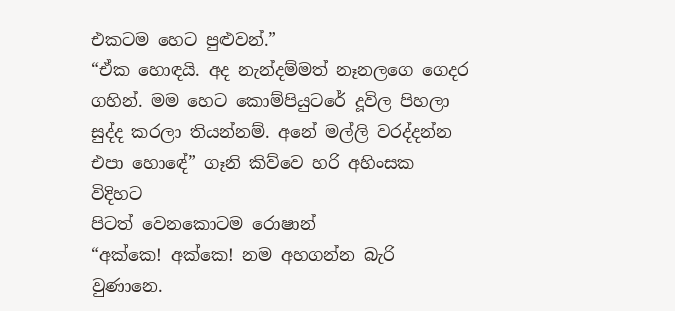එකටම හෙට පුළුවන්.”
“ඒක හොඳයි. අද නැන්දම්මත් නෑනලගෙ ගෙදර ගහින්. මම හෙට කොම්පියුටරේ දූවිල පිහලා සුද්ද කරලා තියන්නම්. අනේ මල්ලි වරද්දන්න එපා හොඳේ” ගෑනි කිව්වෙ හරි අහිංසක විදිහට
පිටත් වෙනකොටම රොෂාන්
“අක්කෙ! අක්කෙ! නම අහගන්න බැරි වුණානෙ.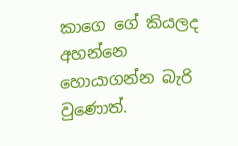කාගෙ ගේ කියලද අහන්නෙ හොයාගන්න බැරි වුණොත්.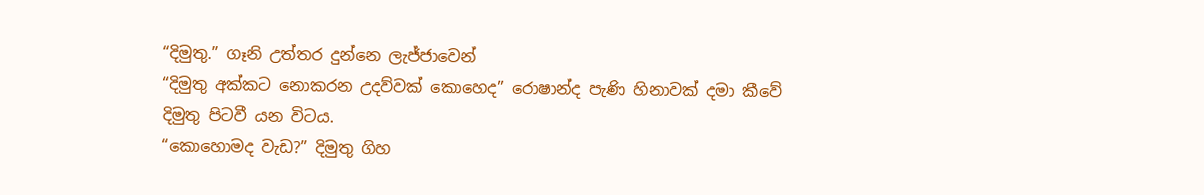“දිමුතු.” ගෑනි උත්තර දුන්නෙ ලැජ්ජාවෙන්
“දිමුතු අක්කට නොකරන උදව්වක් කොහෙද” රොෂාන්ද පැණි හිනාවක් දමා කීවේ දිමුතු පිටවී යන විටය.
“කොහොමද වැඩ?” දිමුතු ගිහ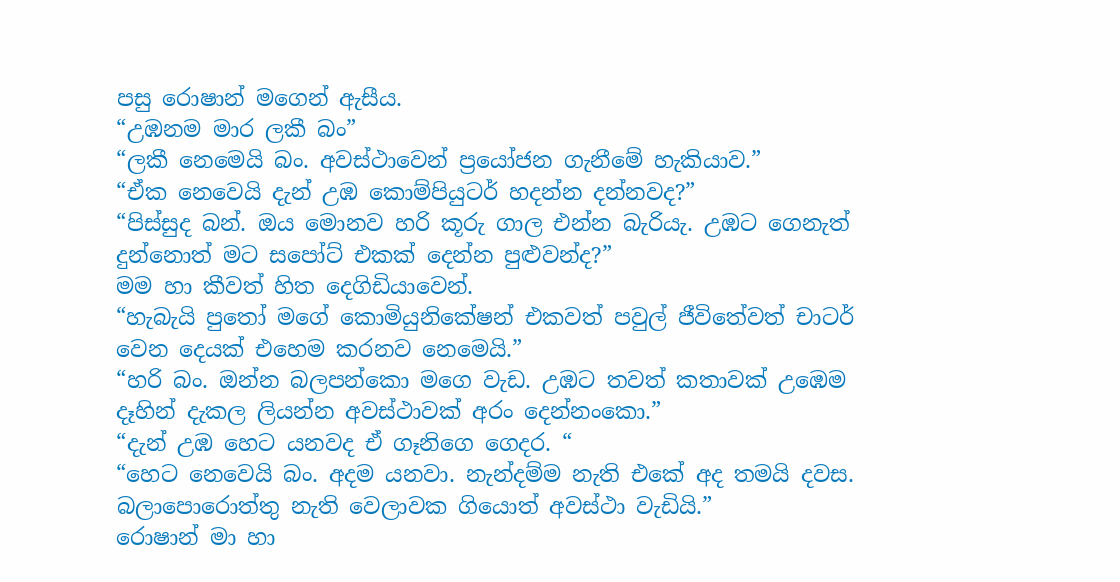පසු රොෂාන් මගෙන් ඇසීය.
“උඹනම මාර ලකී බං”
“ලකී නෙමෙයි බං. අවස්ථාවෙන් ප්‍රයෝජන ගැනීමේ හැකියාව.”
“ඒක නෙවෙයි දැන් උඹ කොම්පියුටර් හදන්න දන්නවද?”
“පිස්සුද බන්. ඔය මොනව හරි කූරු ගාල එන්න බැරියැ. උඹට ගෙනැත් දුන්නොත් මට සපෝට් එකක් දෙන්න පුළුවන්ද?”
මම හා කීවත් හිත දෙගිඩියාවෙන්.
“හැබැයි පුතෝ මගේ කොමියුනිකේෂන් එකවත් පවුල් ජීවිතේවත් චාටර් වෙන දෙයක් එහෙම කරනව නෙමෙයි.”
“හරි බං. ඔන්න බලපන්කො මගෙ වැඩ. උඹට තවත් කතාවක් උඹෙම දෑහින් දැකල ලියන්න අවස්ථාවක් අරං දෙන්නංකො.”
“දැන් උඹ හෙට යනවද ඒ ගෑනිගෙ ගෙදර. “
“හෙට නෙවෙයි බං. අදම යනවා. නැන්දම්ම නැති එකේ අද තමයි දවස. බලාපොරොත්තු නැති වෙලාවක ගියොත් අවස්ථා වැඩියි.”
රොෂාන් මා හා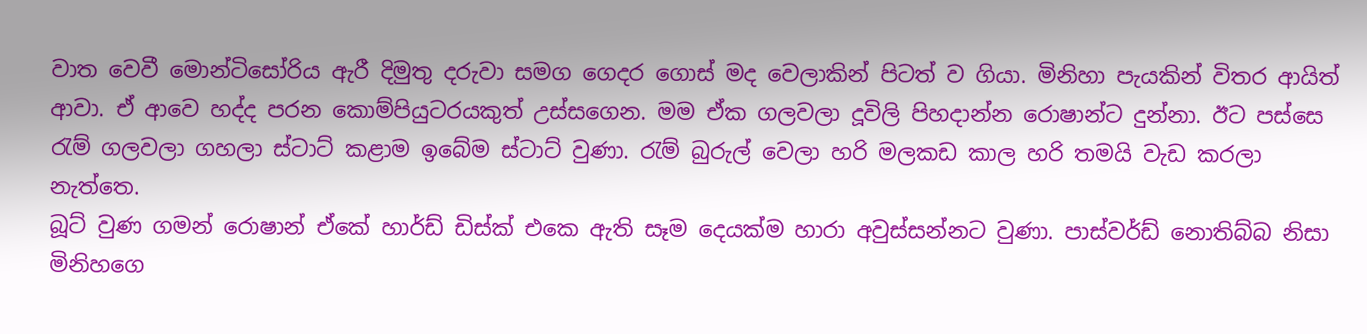වාත වෙවී මොන්ටිසෝරිය ඇරී දිමුතු දරුවා සමග ගෙදර ගොස් මද වෙලාකින් පිටත් ව ගියා. මිනිහා පැයකින් විතර ආයිත් ආවා. ඒ ආවෙ හද්ද පරන කොම්පියුටරයකුත් උස්සගෙන. මම ඒක ගලවලා දූවිලි පිහදාන්න රොෂාන්ට දුන්නා. ඊට පස්සෙ රැම් ගලවලා ගහලා ස්ටාට් කළාම ඉබේම ස්ටාට් වුණා. රැම් බුරුල් වෙලා හරි මලකඩ කාල හරි තමයි වැඩ කරලා නැත්තෙ.
බූට් වුණ ගමන් රොෂාන් ඒකේ හාර්ඩ් ඩිස්ක් එකෙ ඇති සෑම දෙයක්ම හාරා අවුස්සන්නට වුණා. පාස්වර්ඩ් නොතිබ්බ නිසා මිනිහගෙ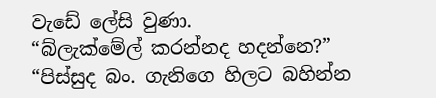වැඩේ ලේසි වුණා.
“බ්ලැක්මේල් කරන්නද හදන්නෙ?”
“පිස්සුද බං. ගැනිගෙ හිලට බහින්න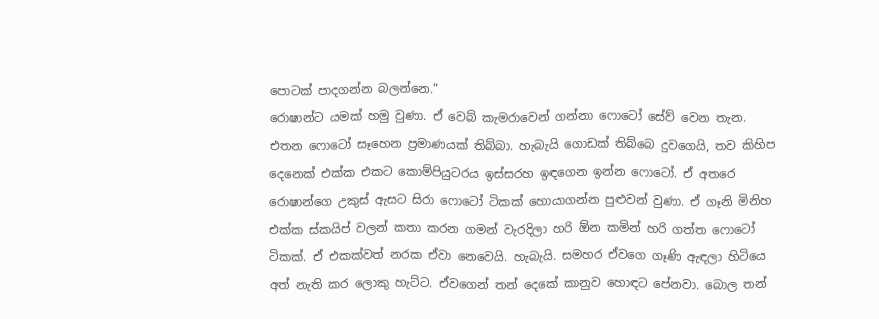පොටක් පාදගන්න බලන්නෙ.”
රොෂාන්ට යමක් හමු වුණා. ඒ වෙබ් කැමරාවෙන් ගන්නා ෆොටෝ සේව් වෙන තැන. එතන ෆොටෝ සෑහෙන ප්‍රමාණයක් තිබ්බා. හැබැයි ගොඩක් තිබ්බෙ දුවගෙයි, තව කිහිප දෙනෙක් එක්ක එකට කොම්පියුටරය ඉස්සරහ ඉඳගෙන ඉන්න ෆොටෝ. ඒ අතරෙ රොෂාන්ගෙ උකුස් ඇසට සිරා ෆොටෝ ටිකක් හොයාගන්න පුළුවන් වුණා. ඒ ගෑනි මිනිහ එක්ක ස්කයිප් වලන් කතා කරන ගමන් වැරදිලා හරි ඕන කමින් හරි ගත්ත ෆොටෝ ටිකක්. ඒ එකක්වත් නරක ඒවා නෙවෙයි. හැබැයි. සමහර ඒවගෙ ගෑණි ඇඳලා හිටියෙ අත් නැති කර ලොකු හැට්ට. ඒවගෙන් තන් දෙකේ කානුව හොඳට පේනවා. බොල තන්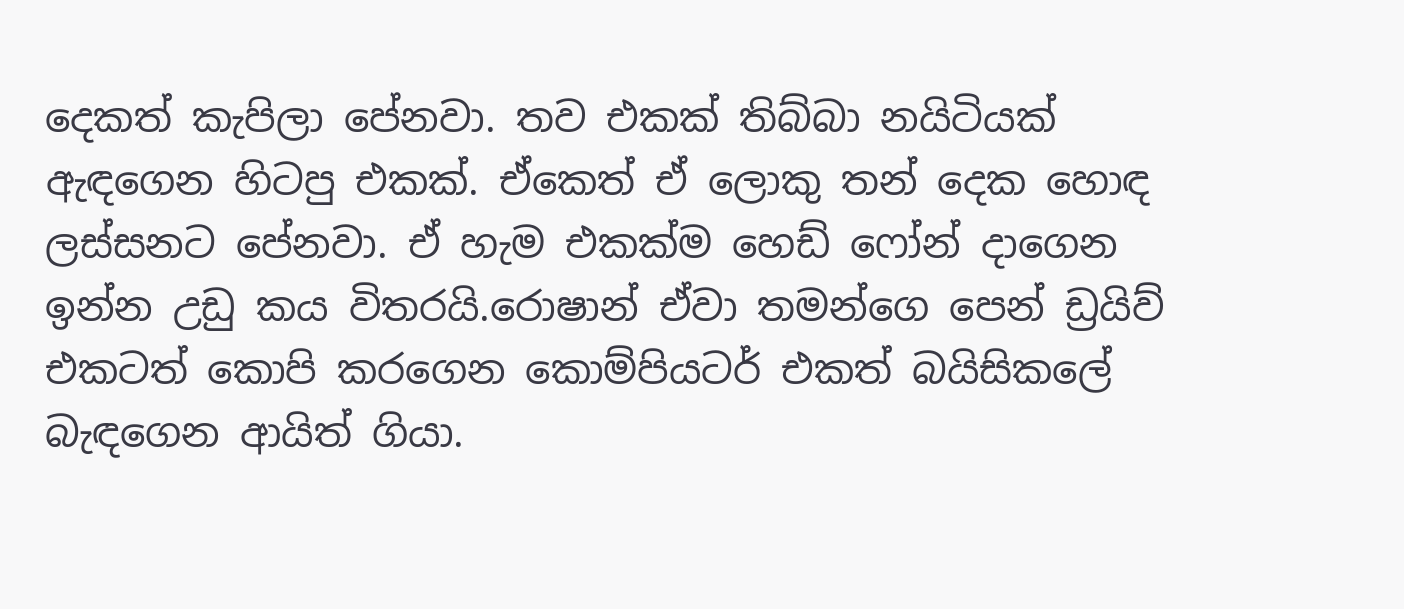දෙකත් කැපිලා පේනවා. තව එකක් තිබ්බා නයිටියක් ඇඳගෙන හිටපු එකක්. ඒකෙත් ඒ ලොකු තන් දෙක හොඳ ලස්සනට පේනවා. ඒ හැම එකක්ම හෙඩ් ෆෝන් දාගෙන ඉන්න උඩු කය විතරයි.රොෂාන් ඒවා තමන්ගෙ පෙන් ඩ්‍රයිව් එකටත් කොපි කරගෙන කොම්පියටර් එකත් බයිසිකලේ බැඳගෙන ආයිත් ගියා.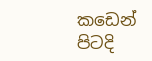කඩෙන් පිටදි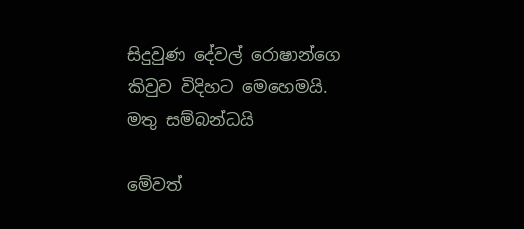සිදුවුණ දේවල් රොෂාන්ගෙ කිවුව විදිහට මෙහෙමයි.
මතු සම්බන්ධයි

මේවත්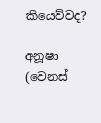කියෙව්වද?

අනූෂා (වෙනස්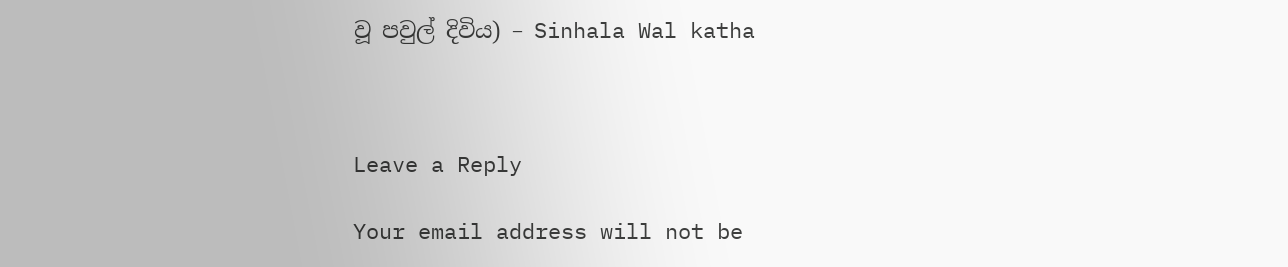වූ පවුල් දිවිය) – Sinhala Wal katha



Leave a Reply

Your email address will not be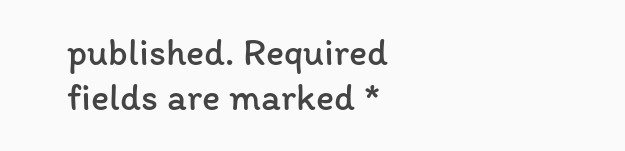published. Required fields are marked *